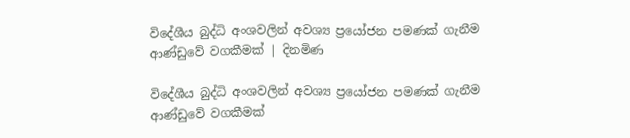විදේශීය බුද්ධි අංශවලින් අවශ්‍ය ප්‍රයෝජන පමණක් ගැනීම ආණ්ඩුවේ වගකීමක් | දිනමිණ

විදේශීය බුද්ධි අංශවලින් අවශ්‍ය ප්‍රයෝජන පමණක් ගැනීම ආණ්ඩුවේ වගකීමක්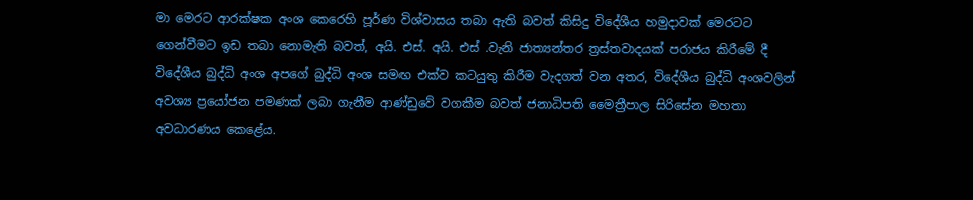මා මෙරට ආරක්ෂක අංශ කෙරෙහි පූර්ණ විශ්වාසය තබා ඇති බවත් කිසිදු විදේශීය හමුදාවක් මෙරටට ගෙන්වීමට ඉඩ තබා නොමැති බවත්, අයි. එස්. අයි. එස් .වැනි ජාත්‍යන්තර ත්‍රස්තවාදයක් පරාජය කිරීමේ දී විදේශීය බුද්ධි අංශ අපගේ බුද්ධි අංශ සමඟ එක්ව කටයුතු කිරීම වැදගත් වන අතර, විදේශීය බුද්ධි අංශවලින් අවශ්‍ය ප්‍රයෝජන පමණක් ලබා ගැනීම ආණ්ඩුවේ වගකීම බවත් ජනාධිපති මෛත්‍රීපාල සිරිසේන මහතා අවධාරණය කෙළේය.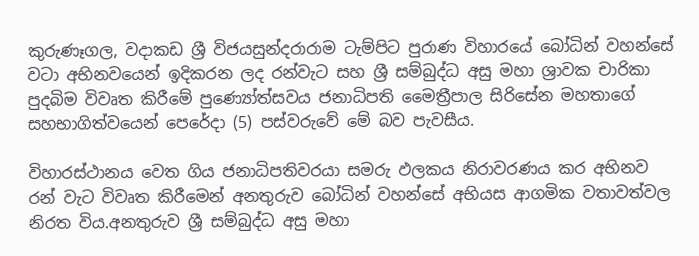කුරුණෑගල, වදාකඩ ශ්‍රී විජයසුන්දරාරාම ටැම්පිට පුරාණ විහාරයේ බෝධින් වහන්සේ වටා අභිනවයෙන් ඉදිකරන ලද රන්වැට සහ ශ්‍රී සම්බුද්ධ අසු මහා ශ්‍රාවක චාරිකා පුදබිම විවෘත කිරීමේ පුණ්‍යෝත්සවය ජනාධිපති මෛත්‍රීපාල සිරිසේන මහතාගේ සහභාගිත්වයෙන් පෙරේදා (5) පස්වරුවේ මේ බව පැවසීය.

විහාරස්ථානය වෙත ගිය ජනාධිපතිවරයා සමරු ඵලකය නිරාවරණය කර අභිනව රන් වැට විවෘත කිරීමෙන් අනතුරුව බෝධින් වහන්සේ අභියස ආගමික වතාවත්වල නිරත විය.අනතුරුව ශ්‍රී සම්බුද්ධ අසු මහා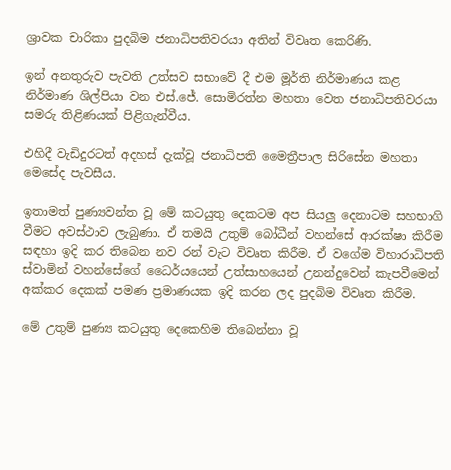ශ්‍රාවක චාරිකා පුදබිම ජනාධිපතිවරයා අතින් විවෘත කෙරිණි.

ඉන් අනතුරුව පැවති උත්සව සභාවේ දී එම මූර්ති නිර්මාණය කළ නිර්මාණ ශිල්පියා වන එස්.ජේ. සොමිරත්න මහතා වෙත ජනාධිපතිවරයා සමරු තිළිණයක් පිළිගැන්වීය.

එහිදී වැඩිදුරටත් අදහස් දැක්වූ ජනාධිපති මෛත්‍රීපාල සිරිසේන මහතා මෙසේද පැවසීය.

ඉතාමත් පුණ්‍යවන්ත වූ මේ කටයුතු දෙකටම අප සියලු දෙනාටම සහභාගි වීමට අවස්ථාව ලැබුණා. ඒ තමයි උතුම් බෝධීන් වහන්සේ ආරක්ෂා කිරීම සඳහා ඉදි කර තිබෙන නව රන් වැට විවෘත කිරීම. ඒ වගේම විහාරාධිපති ස්වාමින් වහන්සේගේ ධෛර්යයෙන් උත්සාහයෙන් උනන්දුවෙන් කැපවීමෙන් අක්කර දෙකක් පමණ ප්‍රමාණයක ඉදි කරන ලද පුදබිම විවෘත කිරීම.

මේ උතුම් පුණ්‍ය කටයුතු දෙකෙහිම තිබෙන්නා වූ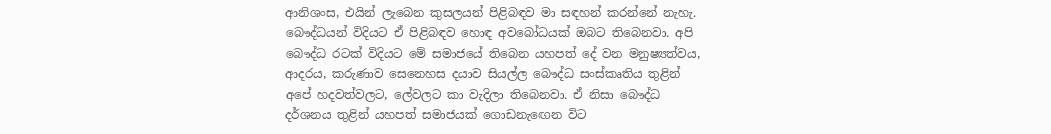ආනිශංස, එයින් ලැබෙන කුසලයන් පිළිබඳව මා සඳහන් කරන්නේ නැහැ. බෞද්ධයන් විදියට ඒ පිළිබඳව හොඳ අවබෝධයක් ඔබට තිබෙනවා. අපි බෞද්ධ රටක් විදියට මේ සමාජයේ තිබෙන යහපත් දේ වන මනුෂ්‍යත්වය, ආදරය, කරුණාව සෙනෙහස දයාව සියල්ල බෞද්ධ සංස්කෘතිය තුළින් අපේ හදවත්වලට, ලේවලට කා වැදිලා තිබෙනවා. ඒ නිසා බෞද්ධ දර්ශනය තුළින් යහපත් සමාජයක් ගොඩනැඟෙන විට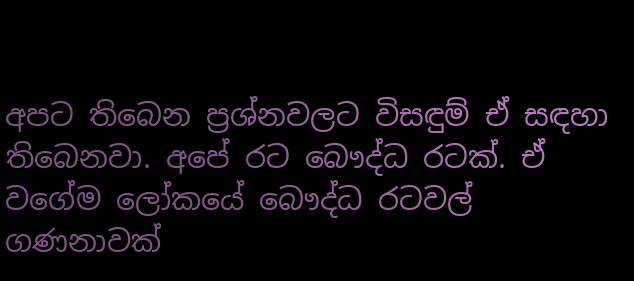අපට තිබෙන ප්‍රශ්නවලට විසඳුම් ඒ සඳහා තිබෙනවා. අපේ රට බෞද්ධ රටක්. ඒ වගේම ලෝකයේ බෞද්ධ රටවල් ගණනාවක්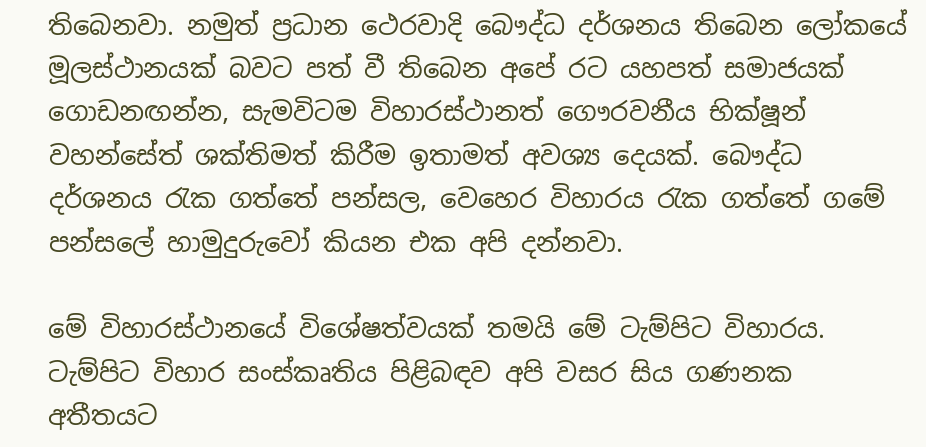තිබෙනවා. නමුත් ප්‍රධාන ථෙරවාදි බෞද්ධ දර්ශනය තිබෙන ලෝකයේ මූලස්ථානයක් බවට පත් වී තිබෙන අපේ රට යහපත් සමාජයක් ගොඩනඟන්න, සැමවිටම විහාරස්ථානත් ගෞරවනීය භික්ෂූන් වහන්සේත් ශක්තිමත් කිරීම ඉතාමත් අවශ්‍ය දෙයක්. බෞද්ධ දර්ශනය රැක ගත්තේ පන්සල, වෙහෙර විහාරය රැක ගත්තේ ගමේ පන්සලේ හාමුදුරුවෝ කියන එක අපි දන්නවා.

මේ විහාරස්ථානයේ විශේෂත්වයක් තමයි මේ ටැම්පිට විහාරය. ටැම්පිට විහාර සංස්කෘතිය පිළිබඳව අපි වසර සිය ගණනක අතීතයට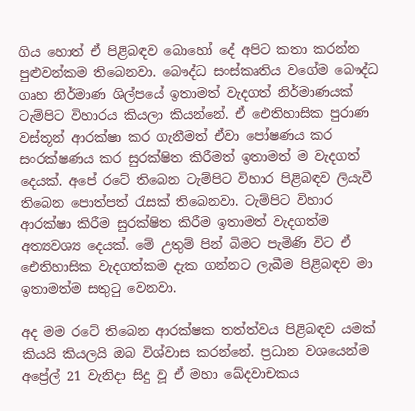ගිය හොත් ඒ පිළිබඳව බොහෝ දේ අපිට කතා කරන්න පුළුවන්කම තිබෙනවා. බෞද්ධ සංස්කෘතිය වගේම බෞද්ධ ගෘහ නිර්මාණ ශිල්පයේ ඉතාමත් වැදගත් නිර්මාණයක් ටැම්පිට විහාරය කියලා කියන්නේ. ඒ ඓතිහාසික පුරාණ වස්තූන් ආරක්ෂා කර ගැනීමත් ඒවා පෝෂණය කර සංරක්ෂණය කර සුරක්ෂිත කිරීමත් ඉතාමත් ම වැදගත් දෙයක්. අපේ රටේ තිබෙන ටැම්පිට විහාර පිළිබඳව ලියැවී තිබෙන පොත්පත් රැසක් තිබෙනවා. ටැම්පිට විහාර ආරක්ෂා කිරීම සුරක්ෂිත කිරීම ඉතාමත් වැදගත්ම අත්‍යවශ්‍ය දෙයක්. මේ උතුම් පින් බිමට පැමිණි විට ඒ ඓතිහාසික වැදගත්කම දැක ගන්නට ලැබීම පිළිබඳව මා ඉතාමත්ම සතුටු වෙනවා.

අද මම රටේ තිබෙන ආරක්ෂක තත්ත්වය පිළිබඳව යමක් කියයි කියලයි ඔබ විශ්වාස කරන්නේ. ප්‍රධාන වශයෙන්ම අප්‍රේල් 21 වැනිදා සිදු වූ ඒ මහා ඛේදවාචකය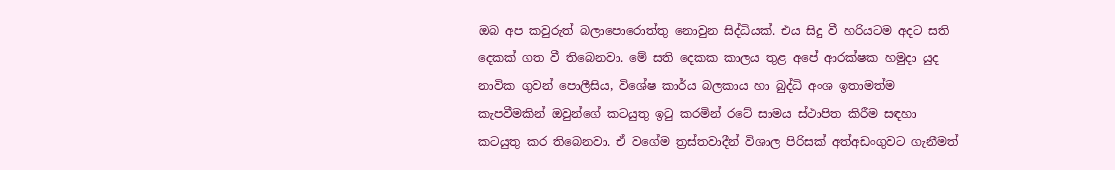ඔබ අප කවුරුත් බලාපොරොත්තු නොවුන සිද්ධියක්. එය සිදු වී හරියටම අදට සති දෙකක් ගත වී තිබෙනවා. මේ සති දෙකක කාලය තුළ අපේ ආරක්ෂක හමුදා යුද නාවික ගුවන් පොලීසිය, විශේෂ කාර්ය බලකාය හා බුද්ධි අංශ ඉතාමත්ම කැපවීමකින් ඔවුන්ගේ කටයුතු ඉටු කරමින් රටේ සාමය ස්ථාපිත කිරීම සඳහා කටයුතු කර තිබෙනවා. ඒ වගේම ත්‍රස්තවාදීන් විශාල පිරිසක් අත්අඩංගුවට ගැනීමත්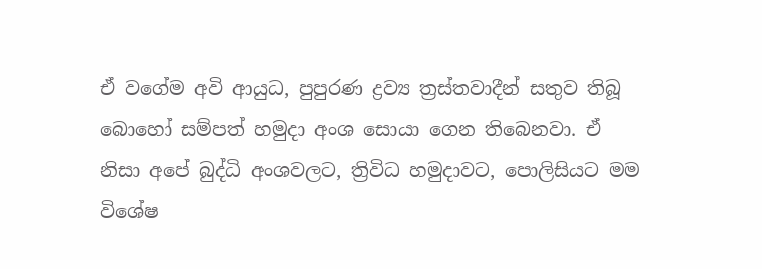ඒ වගේම අවි ආයුධ, පුපුරණ ද්‍රව්‍ය ත්‍රස්තවාදීන් සතුව තිබූ බොහෝ සම්පත් හමුදා අංශ සොයා ගෙන තිබෙනවා. ඒ නිසා අපේ බුද්ධි අංශවලට, ත්‍රිවිධ හමුදාවට, පොලිසියට මම විශේෂ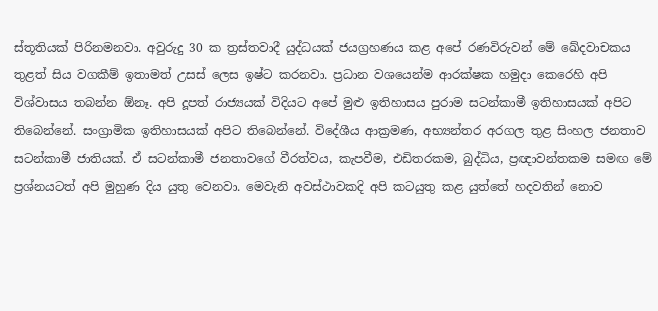ස්තූතියක් පිරිනමනවා. අවුරුදු 30 ක ත්‍රස්තවාදී යුද්ධයක් ජයග්‍රහණය කළ අපේ රණවිරුවන් මේ ඛේදවාචකය තුළත් සිය වගකීම් ඉතාමත් උසස් ලෙස ඉෂ්ට කරනවා. ප්‍රධාන වශයෙන්ම ආරක්ෂක හමුදා කෙරෙහි අපි විශ්වාසය තබන්න ඕනෑ. අපි දූපත් රාජ්‍යයක් විදියට අපේ මුළු ඉතිහාසය පුරාම සටන්කාමී ඉතිහාසයක් අපිට තිබෙන්නේ. සංග්‍රාමික ඉතිහාසයක් අපිට තිබෙන්නේ. විදේශීය ආක්‍රමණ, අභ්‍යන්තර අරගල තුළ සිංහල ජනතාව සටන්කාමී ජාතියක්. ඒ සටන්කාමී ජනතාවගේ වීරත්වය, කැපවීම, එඩිතරකම, බුද්ධිය, ප්‍රඥාවන්තකම සමඟ මේ ප්‍රශ්නයටත් අපි මුහුණ දිය යුතු වෙනවා. මෙවැනි අවස්ථාවකදි අපි කටයුතු කළ යුත්තේ හදවතින් නොව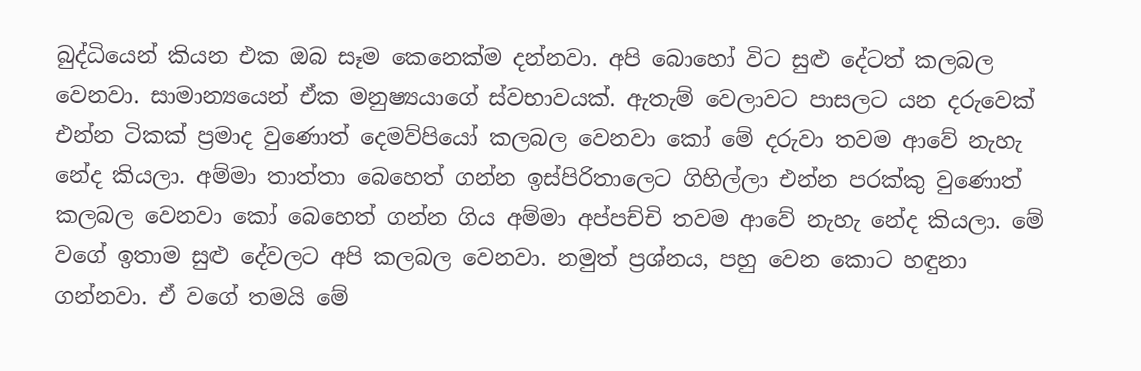බුද්ධියෙන් කියන එක ඔබ සෑම කෙනෙක්ම දන්නවා. අපි බොහෝ විට සුළු දේටත් කලබල වෙනවා. සාමාන්‍යයෙන් ඒක මනුෂ්‍යයාගේ ස්වභාවයක්. ඇතැම් වෙලාවට පාසලට යන දරුවෙක් එන්න ටිකක් ප්‍රමාද වුණොත් දෙමව්පියෝ කලබල වෙනවා කෝ මේ දරුවා තවම ආවේ නැහැ නේද කියලා. අම්මා තාත්තා බෙහෙත් ගන්න ඉස්පිරිතාලෙට ගිහිල්ලා එන්න පරක්කු වුණොත් කලබල වෙනවා කෝ බෙහෙත් ගන්න ගිය අම්මා අප්පච්චි තවම ආවේ නැහැ නේද කියලා. මේ වගේ ඉතාම සුළු දේවලට අපි කලබල වෙනවා. නමුත් ප්‍රශ්නය, පහු වෙන කොට හඳුනා ගන්නවා. ඒ වගේ තමයි මේ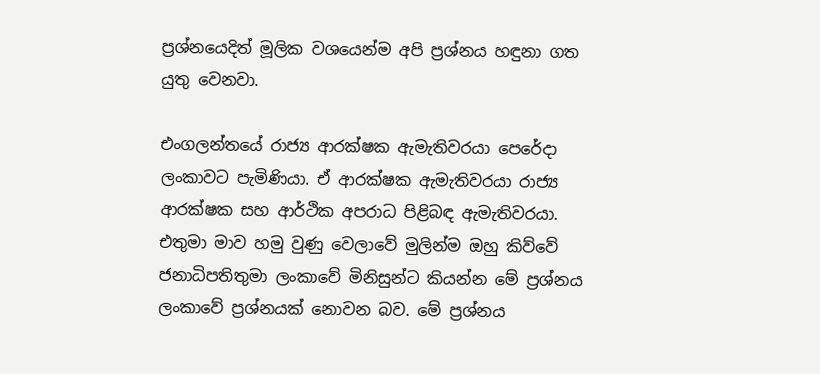ප්‍රශ්නයෙදිත් මූලික වශයෙන්ම අපි ප්‍රශ්නය හඳුනා ගත යුතු වෙනවා.

එංගලන්තයේ රාජ්‍ය ආරක්ෂක ඇමැතිවරයා පෙරේදා ලංකාවට පැමිණියා. ඒ ආරක්ෂක ඇමැතිවරයා රාජ්‍ය ආරක්ෂක සහ ආර්ථික අපරාධ පිළිබඳ ඇමැතිවරයා. එතුමා මාව හමු වුණු වෙලාවේ මුලින්ම ඔහු කිව්වේ ජනාධිපතිතුමා ලංකාවේ මිනිසුන්ට කියන්න මේ ප්‍රශ්නය ලංකාවේ ප්‍රශ්නයක් නොවන බව. මේ ප්‍රශ්නය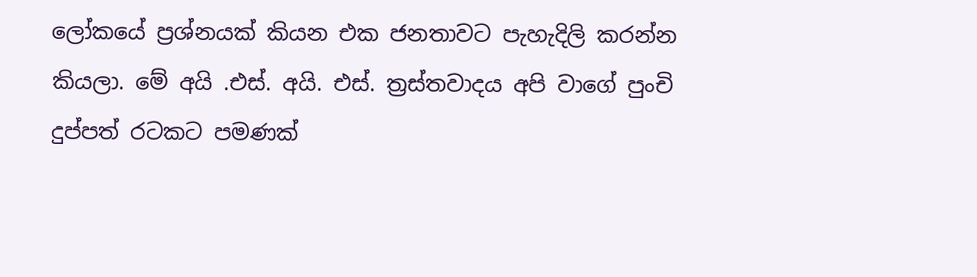ලෝකයේ ප්‍රශ්නයක් කියන එක ජනතාවට පැහැදිලි කරන්න කියලා. මේ අයි .එස්. අයි. එස්. ත්‍රස්තවාදය අපි වාගේ පුංචි දුප්පත් රටකට පමණක්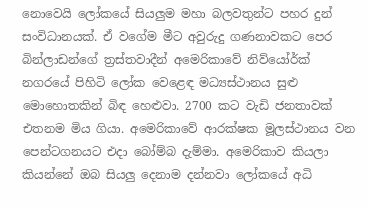නොවෙයි ලෝකයේ සියලුම මහා බලවතුන්ට පහර දුන් සංවිධානයක්. ඒ වගේම මීට අවුරුදු ගණනාවකට පෙර බින්ලාඩන්ගේ ත්‍රස්තවාදීන් අමෙරිකාවේ නිව්යෝර්ක් නගරයේ පිහිටි ලෝක වෙළෙඳ මධ්‍යස්ථානය සුළු මොහොතකින් බිඳ හෙළුවා. 2700 කට වැඩි ජනතාවක් එතනම මිය ගියා. අමෙරිකාවේ ආරක්ෂක මූලස්ථානය වන පෙන්ටගනයට එදා බෝම්බ දැම්මා. අමෙරිකාව කියලා කියන්නේ ඔබ සියලු දෙනාම දන්නවා ලෝකයේ අධි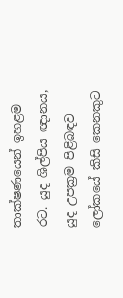තාක්ෂණයෙන් ඉහළම රට. යුද ශිල්පිය ඥානය, යුද උපක්‍රම පිළිබඳව ලෝකයේ කිසි කෙනකුට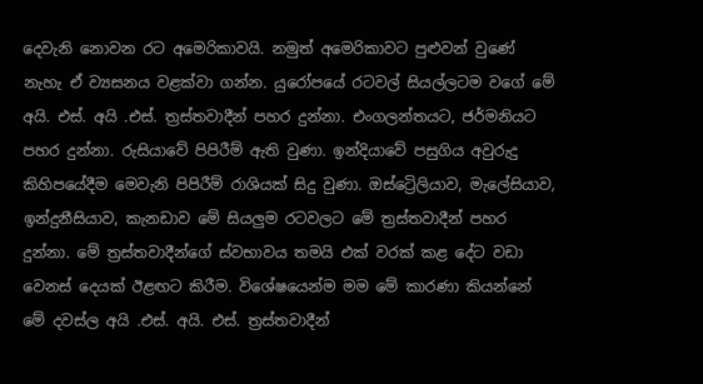දෙවැනි නොවන රට අමෙරිකාවයි. නමුත් අමෙරිකාවට පුළුවන් වුණේ නැහැ ඒ ව්‍යසනය වළක්වා ගන්න. යුරෝපයේ රටවල් සියල්ලටම වගේ මේ අයි. එස්. අයි .එස්. ත්‍රස්තවාදීන් පහර දුන්නා. එංගලන්තයට, ජර්මනියට පහර දුන්නා. රුසියාවේ පිපිරීම් ඇති වුණා. ඉන්දියාවේ පසුගිය අවුරුදු කිහිපයේදීම මෙවැනි පිපිරීම් රාශියක් සිදු වුණා. ඔස්ට්‍රෙිලියාව, මැලේසියාව, ඉන්දුනීසියාව, කැනඩාව මේ සියලුම රටවලට මේ ත්‍රස්තවාදීන් පහර දුන්නා. මේ ත්‍රස්තවාදීන්ගේ ස්වභාවය තමයි එක් වරක් කළ දේට වඩා වෙනස් දෙයක් ඊළඟට කිරීම. විශේෂයෙන්ම මම මේ කාරණා කියන්නේ මේ දවස්ල අයි .එස්. අයි. එස්. ත්‍රස්තවාදීන්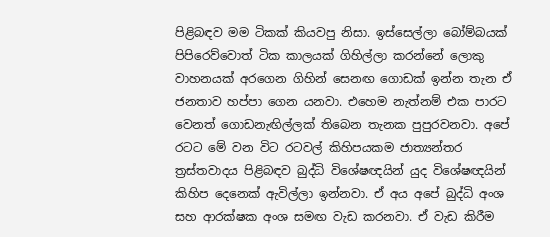පිළිබඳව මම ටිකක් කියවපු නිසා. ඉස්සෙල්ලා බෝම්බයක් පිපිරෙව්වොත් ටික කාලයක් ගිහිල්ලා කරන්නේ ලොකු වාහනයක් අරගෙන ගිහින් සෙනඟ ගොඩක් ඉන්න තැන ඒ ජනතාව හප්පා ගෙන යනවා. එහෙම නැත්නම් එක පාරට වෙනත් ගොඩනැඟිල්ලක් තිබෙන තැනක පුපුරවනවා. අපේ රටට මේ වන විට රටවල් කිහිපයකම ජාත්‍යන්තර ත්‍රස්තවාදය පිළිබඳව බුද්ධි විශේෂඥයින් යුද විශේෂඥයින් කිහිප දෙනෙක් ඇවිල්ලා ඉන්නවා. ඒ අය අපේ බුද්ධි අංශ සහ ආරක්ෂක අංශ සමඟ වැඩ කරනවා. ඒ වැඩ කිරීම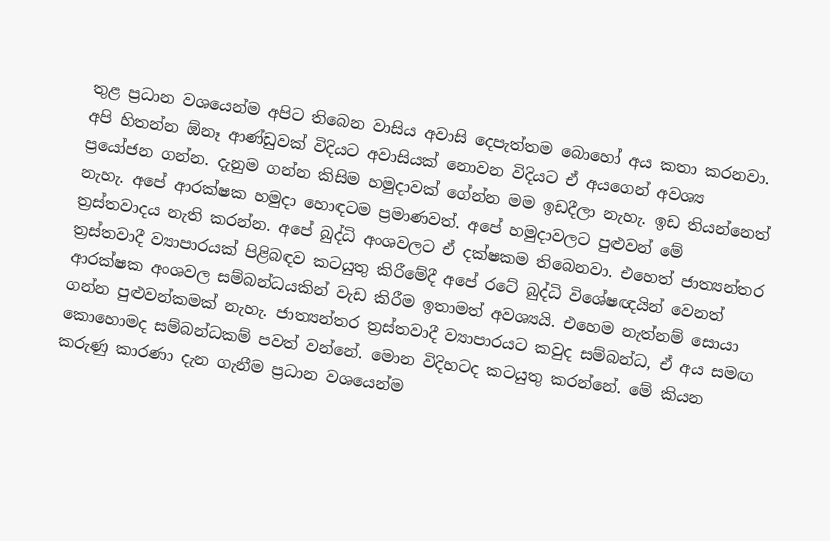තුළ ප්‍රධාන වශයෙන්ම අපිට තිබෙන වාසිය අවාසි දෙපැත්තම බොහෝ අය කතා කරනවා. අපි හිතන්න ඕනෑ ආණ්ඩුවක් විදියට අවාසියක් නොවන විදියට ඒ අයගෙන් අවශ්‍ය ප්‍රයෝජන ගන්න. දැනුම ගන්න කිසිම හමුදාවක් ගේන්න මම ඉඩදීලා නැහැ. ඉඩ තියන්නෙත් නැහැ. අපේ ආරක්ෂක හමුදා හොඳටම ප්‍රමාණවත්. අපේ හමුදාවලට පුළුවන් මේ ත්‍රස්තවාදය නැති කරන්න. අපේ බුද්ධි අංශවලට ඒ දක්ෂකම තිබෙනවා. එහෙත් ජාත්‍යන්තර ත්‍රස්තවාදී ව්‍යාපාරයක් පිළිබඳව කටයුතු කිරීමේදී අපේ රටේ බුද්ධි විශේෂඥයින් වෙනත් ආරක්ෂක අංශවල සම්බන්ධයකින් වැඩ කිරීම ඉතාමත් අවශ්‍යයි. එහෙම නැත්නම් සොයා ගන්න පුළුවන්කමක් නැහැ. ජාත්‍යන්තර ත්‍රස්තවාදී ව්‍යාපාරයට කවුද සම්බන්ධ, ඒ අය සමඟ කොහොමද සම්බන්ධකම් පවත් වන්නේ. මොන විදිහටද කටයුතු කරන්නේ. මේ කියන කරුණු කාරණා දැන ගැනීම ප්‍රධාන වශයෙන්ම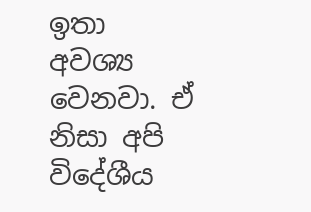ඉතා අවශ්‍ය වෙනවා. ඒ නිසා අපි විදේශීය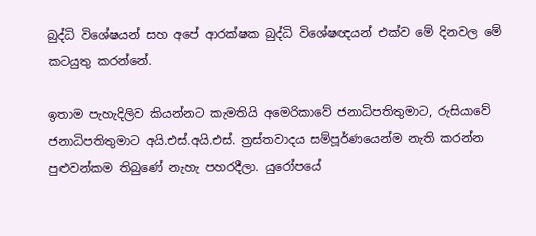බුද්ධි විශේෂයන් සහ අපේ ආරක්ෂක බුද්ධි විශේෂඥයන් එක්ව මේ දිනවල මේ කටයුතු කරන්නේ.

ඉතාම පැහැදිලිව කියන්නට කැමතියි අමෙරිකාවේ ජනාධිපතිතුමාට, රුසියාවේ ජනාධිපතිතුමාට අයි.එස්.අයි.එස්. ත්‍රස්තවාදය සම්පූර්ණයෙන්ම නැති කරන්න පුළුවන්කම තිබුණේ නැහැ පහරදීලා. යුරෝපයේ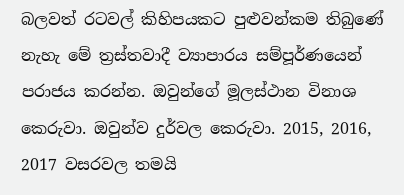බලවත් රටවල් කිහිපයකට පුළුවන්කම තිබුණේ නැහැ මේ ත්‍රස්තවාදී ව්‍යාපාරය සම්පූර්ණයෙන් පරාජය කරන්න. ඔවුන්ගේ මූලස්ථාන විනාශ කෙරුවා. ඔවුන්ව දුර්වල කෙරුවා. 2015, 2016, 2017 වසරවල තමයි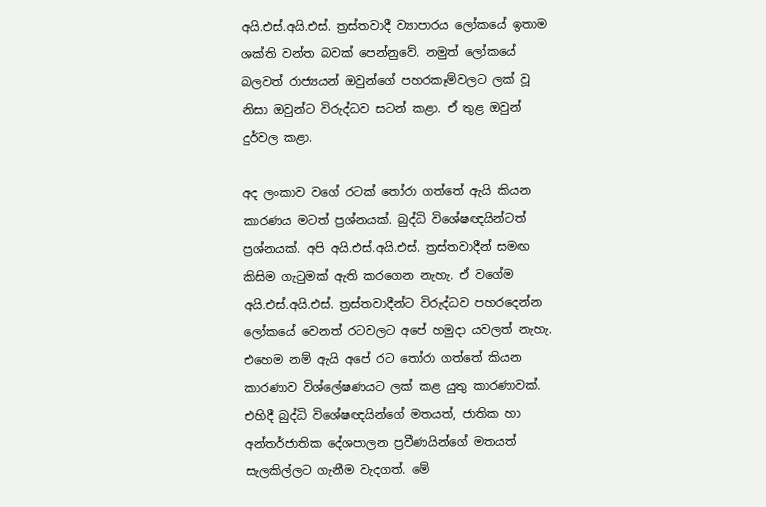අයි.එස්.අයි.එස්. ත්‍රස්තවාදී ව්‍යාපාරය ලෝකයේ ඉතාම ශක්ති වන්ත බවක් පෙන්නුවේ. නමුත් ලෝකයේ බලවත් රාජ්‍යයන් ඔවුන්ගේ පහරකෑම්වලට ලක් වූ නිසා ඔවුන්ට විරුද්ධව සටන් කළා. ඒ තුළ ඔවුන් දුර්වල කළා.

අද ලංකාව වගේ රටක් තෝරා ගත්තේ ඇයි කියන කාරණය මටත් ප්‍රශ්නයක්. බුද්ධි විශේෂඥයින්ටත් ප්‍රශ්නයක්. අපි අයි.එස්.අයි.එස්. ත්‍රස්තවාදීන් සමඟ කිසිම ගැටුමක් ඇති කරගෙන නැහැ. ඒ වගේම අයි.එස්.අයි.එස්. ත්‍රස්තවාදීන්ට විරුද්ධව පහරදෙන්න ලෝකයේ වෙනත් රටවලට අපේ හමුදා යවලත් නැහැ. එහෙම නම් ඇයි අපේ රට තෝරා ගත්තේ කියන කාරණාව විශ්ලේෂණයට ලක් කළ යුතු කාරණාවක්. එහිදී බුද්ධි විශේෂඥයින්ගේ මතයත්, ජාතික හා අන්තර්ජාතික දේශපාලන ප්‍රවීණයින්ගේ මතයත් සැලකිල්ලට ගැනීම වැදගත්. මේ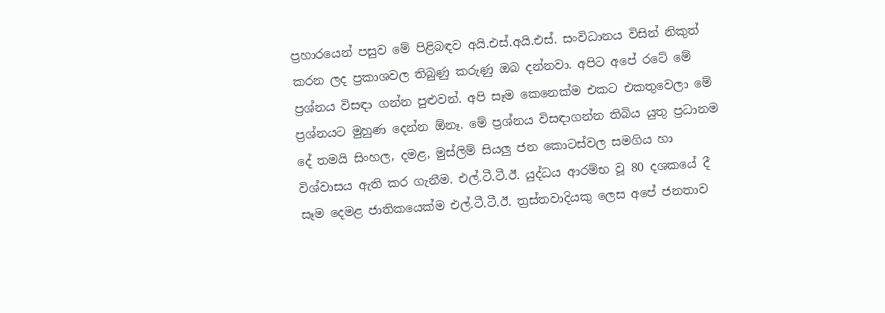ප්‍රහාරයෙන් පසුව මේ පිළිබඳව අයි.එස්.අයි.එස්. සංවිධානය විසින් නිකුත් කරන ලද ප්‍රකාශවල තිබුණු කරුණු ඔබ දන්නවා. අපිට අපේ රටේ මේ ප්‍රශ්නය විසඳා ගන්න පුළුවන්. අපි සෑම කෙනෙක්ම එකට එකතුවෙලා මේ ප්‍රශ්නයට මුහුණ දෙන්න ඕනෑ. මේ ප්‍රශ්නය විසඳාගන්න තිබිය යුතු ප්‍රධානම දේ තමයි සිංහල, දමළ, මුස්ලිම් සියලු ජන කොටස්වල සමගිය හා විශ්වාසය ඇති කර ගැනීම. එල්.ටී.ටී.ඊ. යුද්ධය ආරම්භ වූ 80 දශකයේ දී සෑම දෙමළ ජාතිකයෙක්ම එල්.ටී.ටී.ඊ. ත්‍රස්තවාදියකු ලෙස අපේ ජනතාව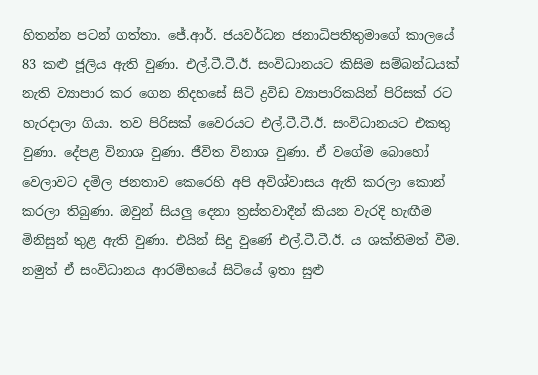හිතන්න පටන් ගත්තා. ජේ.ආර්. ජයවර්ධන ජනාධිපතිතුමාගේ කාලයේ 83 කළු ජූලිය ඇති වුණා. එල්.ටී.ටී.ඊ. සංවිධානයට කිසිම සම්බන්ධයක් නැති ව්‍යාපාර කර ගෙන නිදහසේ සිටි ද්‍රවිඩ ව්‍යාපාරිකයින් පිරිසක් රට හැරදාලා ගියා. තව පිරිසක් වෛරයට එල්.ටී.ටී.ඊ. සංවිධානයට එකතු වුණා. දේපළ විනාශ වුණා. ජීවිත විනාශ වුණා. ඒ වගේම බොහෝ වෙලාවට දමිල ජනතාව කෙරෙහි අපි අවිශ්වාසය ඇති කරලා කොන් කරලා තිබුණා. ඔවුන් සියලු දෙනා ත්‍රස්තවාදීන් කියන වැරදි හැඟීම මිනිසුන් තුළ ඇති වුණා. එයින් සිදු වුණේ එල්.ටී.ටී.ඊ. ය ශක්තිමත් වීම. නමුත් ඒ සංවිධානය ආරම්භයේ සිටියේ ඉතා සුළු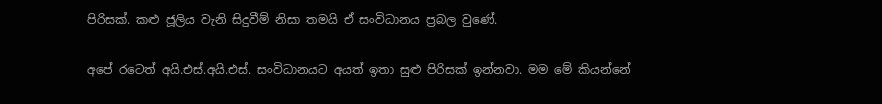පිරිසක්. කළු ජූලිය වැනි සිදුවීම් නිසා තමයි ඒ සංවිධානය ප්‍රබල වුණේ.

අපේ රටෙත් අයි.එස්.අයි.එස්. සංවිධානයට අයත් ඉතා සුළු පිරිසක් ඉන්නවා. මම මේ කියන්නේ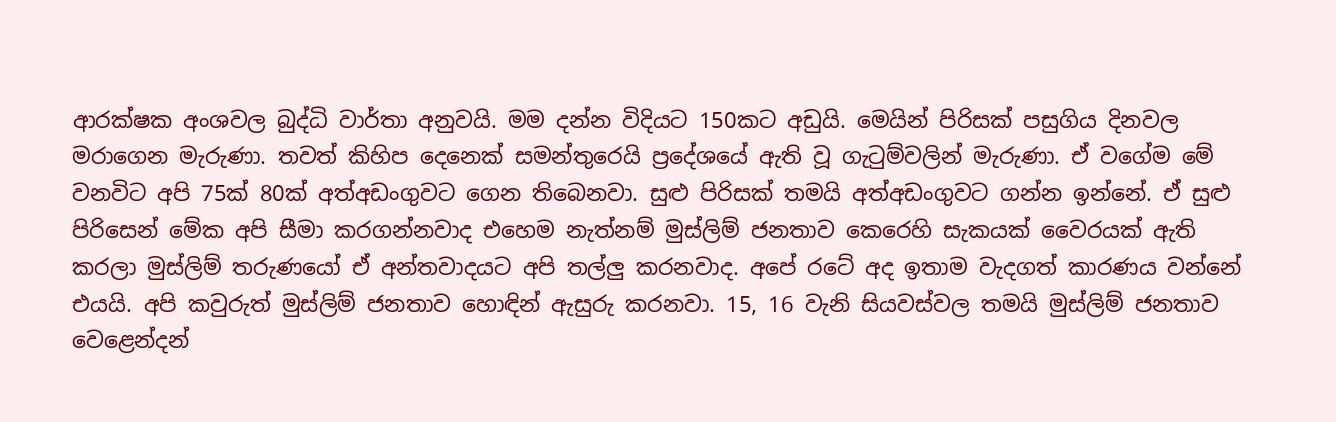ආරක්ෂක අංශවල බුද්ධි වාර්තා අනුවයි. මම දන්න විදියට 150කට අඩුයි. මෙයින් පිරිසක් පසුගිය දිනවල මරාගෙන මැරුණා. තවත් කිහිප දෙනෙක් සමන්තුරෙයි ප්‍රදේශයේ ඇති වූ ගැටුම්වලින් මැරුණා. ඒ වගේම මේ වනවිට අපි 75ක් 80ක් අත්අඩංගුවට ගෙන තිබෙනවා. සුළු පිරිසක් තමයි අත්අඩංගුවට ගන්න ඉන්නේ. ඒ සුළු පිරිසෙන් මේක අපි සීමා කරගන්නවාද එහෙම නැත්නම් මුස්ලිම් ජනතාව කෙරෙහි සැකයක් වෛරයක් ඇති කරලා මුස්ලිම් තරුණයෝ ඒ අන්තවාදයට අපි තල්ලු කරනවාද. අපේ රටේ අද ඉතාම වැදගත් කාරණය වන්නේ එයයි. අපි කවුරුත් මුස්ලිම් ජනතාව හොඳින් ඇසුරු කරනවා. 15, 16 වැනි සියවස්වල තමයි මුස්ලිම් ජනතාව වෙළෙන්දන්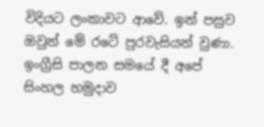විදියට ලංකාවට ආවේ. ඉන් පසුව ඔවුන් මේ රටේ පුරවැසියන් වුණා. ඉංග්‍රීසි පාලන සමයේ දී අපේ සිංහල හමුදාව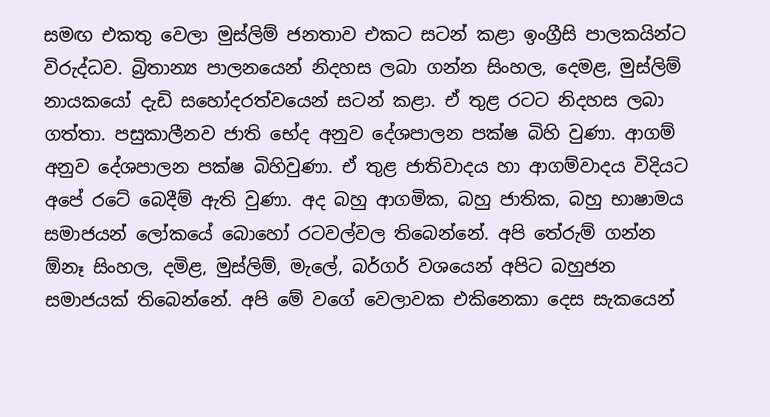සමඟ එකතු වෙලා මුස්ලිම් ජනතාව එකට සටන් කළා ඉංග්‍රීසි පාලකයින්ට විරුද්ධව. බ්‍රිතාන්‍ය පාලනයෙන් නිදහස ලබා ගන්න සිංහල, දෙමළ, මුස්ලිම් නායකයෝ දැඩි සහෝදරත්වයෙන් සටන් කළා. ඒ තුළ රටට නිදහස ලබා ගත්තා. පසුකාලීනව ජාති භේද අනුව දේශපාලන පක්ෂ බිහි වුණා. ආගම් අනුව දේශපාලන පක්ෂ බිහිවුණා. ඒ තුළ ජාතිවාදය හා ආගම්වාදය විදියට අපේ රටේ බෙදීම් ඇති වුණා. අද බහු ආගමික, බහු ජාතික, බහු භාෂාමය සමාජයන් ලෝකයේ බොහෝ රටවල්වල තිබෙන්නේ. අපි තේරුම් ගන්න ඕනෑ සිංහල, දමිළ, මුස්ලිම්, මැලේ, බර්ගර් වශයෙන් අපිට බහුජන සමාජයක් තිබෙන්නේ. අපි මේ වගේ වෙලාවක එකිනෙකා දෙස සැකයෙන්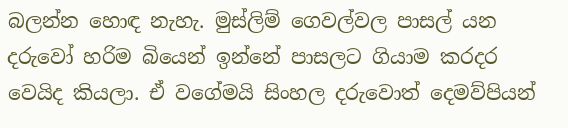බලන්න හොඳ නැහැ. මුස්ලිම් ගෙවල්වල පාසල් යන දරුවෝ හරිම බියෙන් ඉන්නේ පාසලට ගියාම කරදර වෙයිද කියලා. ඒ වගේමයි සිංහල දරුවොත් දෙමව්පියන්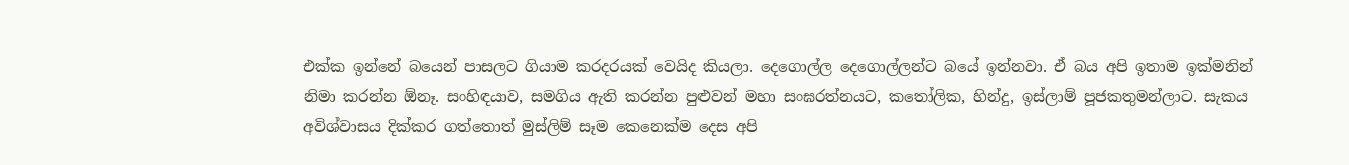එක්ක ඉන්නේ බයෙන් පාසලට ගියාම කරදරයක් වෙයිද කියලා. දෙගොල්ල දෙගොල්ලන්ට බයේ ඉන්නවා. ඒ බය අපි ඉතාම ඉක්මනින් නිමා කරන්න ඕනෑ. සංහිඳයාව, සමගිය ඇති කරන්න පුළුවන් මහා සංඝරත්නයට, කතෝලික, හින්දු, ඉස්ලාම් පූජකතුමන්ලාට. සැකය අවිශ්වාසය දික්කර ගත්තොත් මුස්ලිම් සෑම කෙනෙක්ම දෙස අපි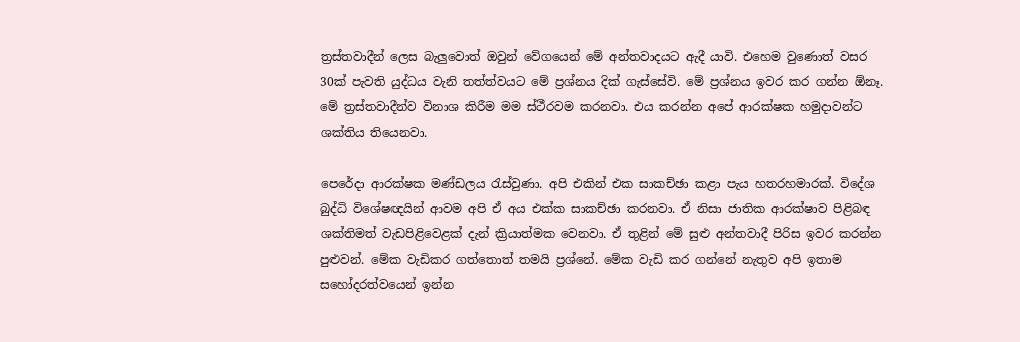ත්‍රස්තවාදීන් ලෙස බැලුවොත් ඔවුන් වේගයෙන් මේ අන්තවාදයට ඇදී යාවි. එහෙම වුණොත් වසර 30ක් පැවති යුද්ධය වැනි තත්ත්වයට මේ ප්‍රශ්නය දික් ගැස්සේවි. මේ ප්‍රශ්නය ඉවර කර ගන්න ඕනෑ. මේ ත්‍රස්තවාදීන්ව විනාශ කිරීම මම ස්ථීරවම කරනවා. එය කරන්න අපේ ආරක්ෂක හමුදාවන්ට ශක්තිය තියෙනවා.

පෙරේදා ආරක්ෂක මණ්ඩලය රැස්වුණා. අපි එකින් එක සාකච්ඡා කළා පැය හතරහමාරක්. විදේශ බුද්ධි විශේෂඥයින් ආවම අපි ඒ අය එක්ක සාකච්ඡා කරනවා. ඒ නිසා ජාතික ආරක්ෂාව පිළිබඳ ශක්තිමත් වැඩපිළිවෙළක් දැන් ක්‍රියාත්මක වෙනවා. ඒ තුළින් මේ සුළු අන්තවාදී පිරිස ඉවර කරන්න පුළුවන්. මේක වැඩිකර ගත්තොත් තමයි ප්‍රශ්නේ. මේක වැඩි කර ගන්නේ නැතුව අපි ඉතාම සහෝදරත්වයෙන් ඉන්න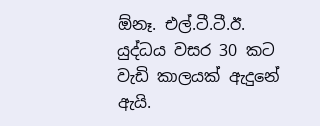ඕනෑ. එල්.ටී.ටී.ඊ. යුද්ධය වසර 30 කට වැඩි කාලයක් ඇදුනේ ඇයි.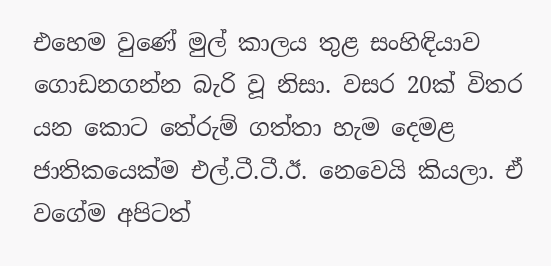එහෙම වුණේ මුල් කාලය තුළ සංහිඳියාව ගොඩනගන්න බැරි වූ නිසා. වසර 20ක් විතර යන කොට තේරුම් ගත්තා හැම දෙමළ ජාතිකයෙක්ම එල්.ටී.ටී.ඊ. නෙවෙයි කියලා. ඒ වගේම අපිටත්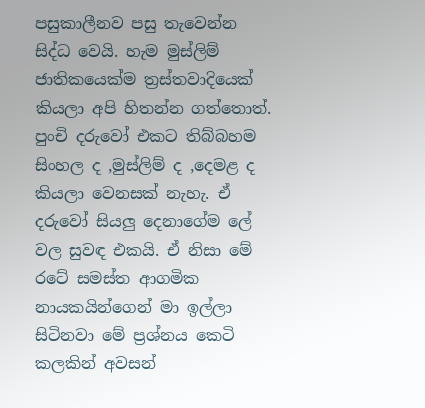පසුකාලීනව පසු තැවෙන්න සිද්ධ වෙයි. හැම මුස්ලිම් ජාතිකයෙක්ම ත්‍රස්තවාදියෙක් කියලා අපි හිතන්න ගත්තොත්. පුංචි දරුවෝ එකට තිබ්බහම සිංහල ද ,මුස්ලිම් ද ,දෙමළ ද කියලා වෙනසක් නැහැ. ඒ දරුවෝ සියලු දෙනාගේම ලේ වල සුවඳ එකයි. ඒ නිසා මේ රටේ සමස්ත ආගමික නායකයින්ගෙන් මා ඉල්ලා සිටිනවා මේ ප්‍රශ්නය කෙටි කලකින් අවසන්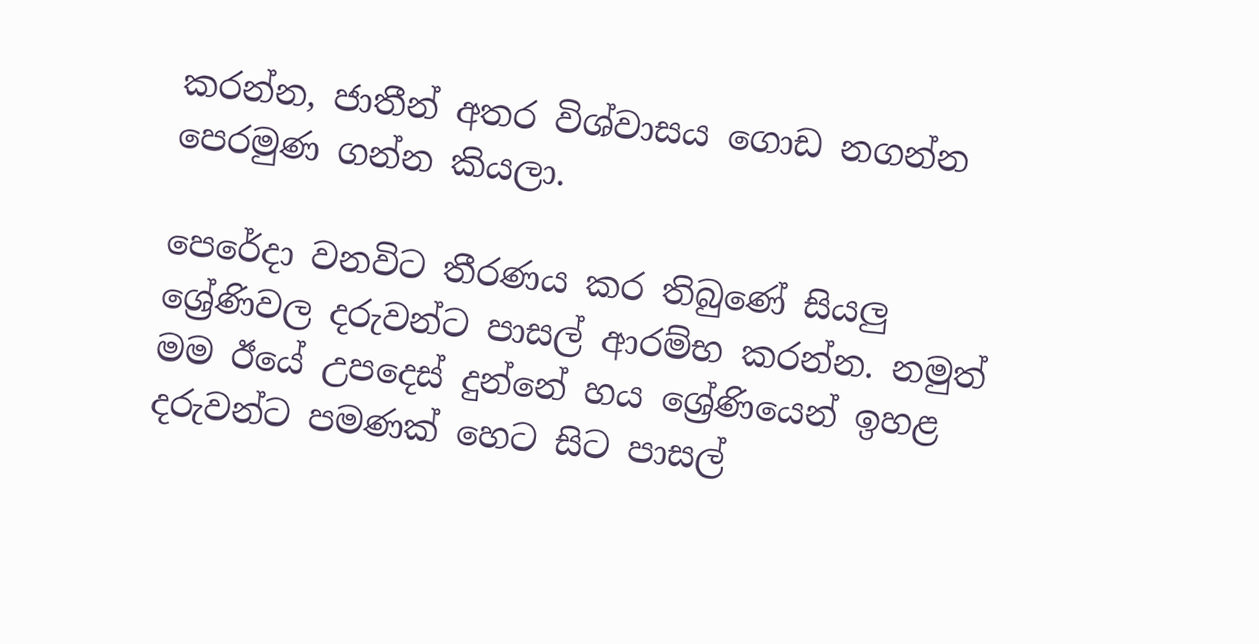කරන්න, ජාතීන් අතර විශ්වාසය ගොඩ නගන්න පෙරමුණ ගන්න කියලා.

පෙරේදා වනවිට තීරණය කර තිබුණේ සියලු ශ්‍රේණිවල දරුවන්ට පාසල් ආරම්භ කරන්න. නමුත් මම ඊයේ උපදෙස් දුන්නේ හය ශ්‍රේණියෙන් ඉහළ දරුවන්ට පමණක් හෙට සිට පාසල්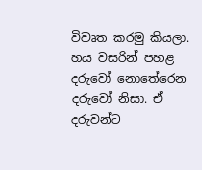විවෘත කරමු කියලා. හය වසරින් පහළ දරුවෝ නොතේරෙන දරුවෝ නිසා. ඒ දරුවන්ට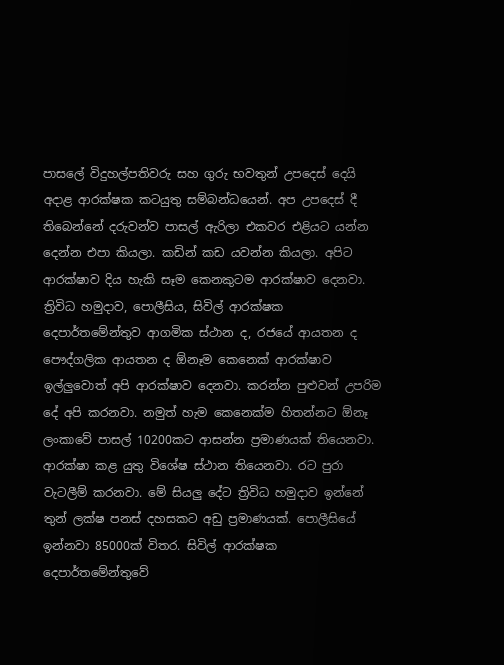පාසලේ විදුහල්පතිවරු සහ ගුරු භවතුන් උපදෙස් දෙයි අදාළ ආරක්ෂක කටයුතු සම්බන්ධයෙන්. අප උපදෙස් දී තිබෙන්නේ දරුවන්ව පාසල් ඇරිලා එකවර එළියට යන්න දෙන්න එපා කියලා. කඩින් කඩ යවන්න කියලා. අපිට ආරක්ෂාව දිය හැකි සෑම කෙනකුටම ආරක්ෂාව දෙනවා. ත්‍රිවිධ හමුදාව, පොලීසිය, සිවිල් ආරක්ෂක දෙපාර්තමේන්තුව ආගමික ස්ථාන ද, රජයේ ආයතන ද පෞද්ගලික ආයතන ද ඕනෑම කෙනෙක් ආරක්ෂාව ඉල්ලුවොත් අපි ආරක්ෂාව දෙනවා. කරන්න පුළුවන් උපරිම දේ අපි කරනවා. නමුත් හැම කෙනෙක්ම හිතන්නට ඕනෑ ලංකාවේ පාසල් 10200කට ආසන්න ප්‍රමාණයක් තියෙනවා. ආරක්ෂා කළ යුතු විශේෂ ස්ථාන තියෙනවා. රට පුරා වැටලීම් කරනවා. මේ සියලු දේට ත්‍රිවිධ හමුදාව ඉන්නේ තුන් ලක්ෂ පනස් දහසකට අඩු ප්‍රමාණයක්. පොලීසියේ ඉන්නවා 85000ක් විතර. සිවිල් ආරක්ෂක දෙපාර්තමේන්තුවේ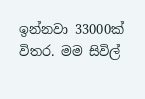ඉන්නවා 33000ක් විතර. මම සිවිල්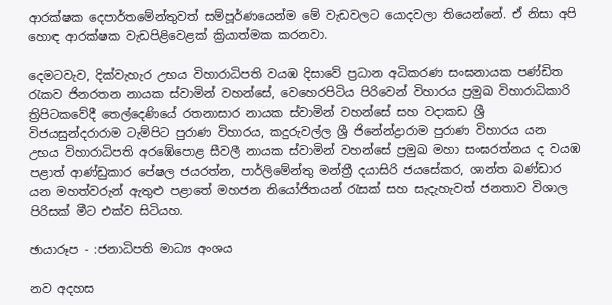ආරක්ෂක දෙපාර්තමේන්තුවත් සම්පූර්ණයෙන්ම මේ වැඩවලට යොදවලා තියෙන්නේ. ඒ නිසා අපි හොඳ ආරක්ෂක වැඩපිළිවෙළක් ක්‍රියාත්මක කරනවා.

දෙමටවැව, දික්වැහැර උභය විහාරාධිපති වයඹ දිසාවේ ප්‍රධාන අධිකරණ සංඝනායක පණ්ඩිත රැකව ජිනරතන නායක ස්වාමින් වහන්සේ, වෙහෙරපිටිය පිරිවෙන් විහාරය ප්‍රමුඛ විහාරාධිකාරි ත්‍රිපිටකවේදී තෙල්දෙණියේ රතනාසාර නායක ස්වාමින් වහන්සේ සහ වදාකඩ ශ්‍රී විජයසුන්දරාරාම ටැම්පිට පුරාණ විහාරය, කදුරුවල්ල ශ්‍රී ජිනේන්ද්‍රාරාම පුරාණ විහාරය යන උභය විහාරාධිපති අරඹේපොළ සීවලී නායක ස්වාමින් වහන්සේ ප්‍රමුඛ මහා සංඝරත්නය ද වයඹ පළාත් ආණ්ඩුකාර පේෂල ජයරත්න, පාර්ලිමේන්තු මන්ත්‍රී දයාසිරි ජයසේකර, ශාන්ත බණ්ඩාර යන මහත්වරුන් ඇතුළු පළාතේ මහජන නියෝජිතයන් රැසක් සහ සැදැහැවත් ජනතාව විශාල පිරිසක් මීට එක්ව සිටියහ.

ඡායාරූප - :ජනාධිපති මාධ්‍ය අංශය

නව අදහස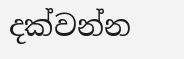දක්වන්න